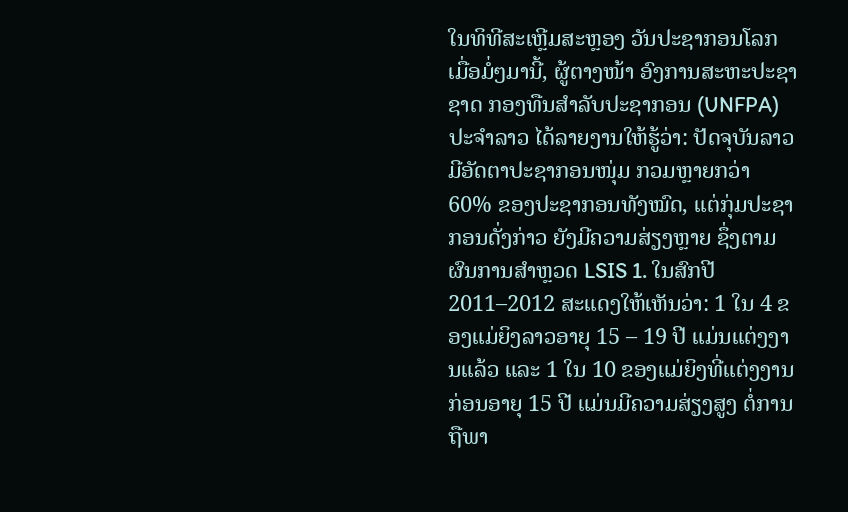ໃນທິທີສະເຫຼີມສະຫຼອງ ວັນປະຊາກອນໂລກ ເມື່ອມໍ່ໆມານີ້, ຜູ້ຕາງໜ້າ ອົງການສະຫະປະຊາຊາດ ກອງທືນສຳລັບປະຊາກອນ (UNFPA) ປະຈຳລາວ ໄດ້ລາຍງານໃຫ້ຮູ້ວ່າ: ປັດຈຸບັນລາວມີອັດຕາປະຊາກອນໜຸ່ມ ກວມຫຼາຍກວ່າ 60% ຂອງປະຊາກອນທັງໝົດ, ແຕ່ກຸ່ມປະຊາກອນດັ່ງກ່າວ ຍັງມີຄວາມສ່ຽງຫຼາຍ ຊຶ່ງຕາມຜົນການສຳຫຼວດ LSIS 1. ໃນສົກປີ 2011–2012 ສະແດງໃຫ້ເຫັນວ່າ: 1 ໃນ 4 ຂອງແມ່ຍິງລາວອາຍຸ 15 – 19 ປີ ແມ່ນແຕ່ງງານແລ້ວ ແລະ 1 ໃນ 10 ຂອງແມ່ຍິງທີ່ແຕ່ງງານ ກ່ອນອາຍຸ 15 ປີ ແມ່ນມີຄວາມສ່ຽງສູງ ຕໍ່ການຖືພາ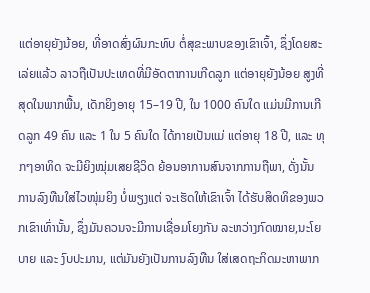ແຕ່ອາຍຸຍັງນ້ອຍ, ທີ່ອາດສົ່ງຜົນກະທົບ ຕໍ່ສຸຂະພາບຂອງເຂົາເຈົ້າ, ຊຶ່ງໂດຍສະເລ່ຍແລ້ວ ລາວຖືເປັນປະເທດທີ່ມີອັດຕາການເກີດລູກ ແຕ່ອາຍຸຍັງນ້ອຍ ສູງທີ່ສຸດໃນພາກພື້ນ, ເດັກຍິງອາຍຸ 15–19 ປີ, ໃນ 1000 ຄົນໃດ ແມ່ນມີການເກີດລູກ 49 ຄົນ ແລະ 1 ໃນ 5 ຄົນໃດ ໄດ້ກາຍເປັນແມ່ ແຕ່ອາຍຸ 18 ປີ, ແລະ ທຸກໆອາທິດ ຈະມີຍິງໝຸ່ມເສຍຊີວິດ ຍ້ອນອາການສົນຈາກການຖືພາ, ດັ່ງນັ້ນການລົງທືນໃສ່ໄວໜຸ່ມຍິງ ບໍ່ພຽງແຕ່ ຈະເຮັດໃຫ້ເຂົາເຈົ້າ ໄດ້ຮັບສິດທິຂອງພວກເຂົາເທົ່ານັ້ນ, ຊຶ່ງມັນຄວນຈະມີການເຊື່ອມໂຍງກັນ ລະຫວ່າງກົດໝາຍ,ນະໂຍບາຍ ແລະ ງົບປະມານ, ແຕ່ມັນຍັງເປັນການລົງທືນ ໃສ່ເສດຖະກິດມະຫາພາກ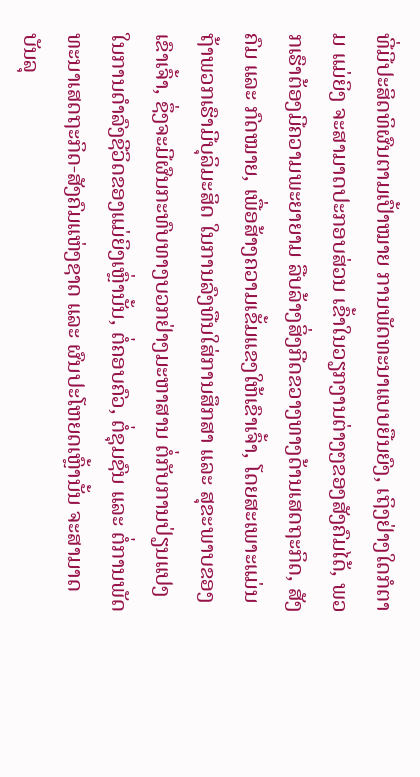ທີ່ມີປະສິດທິຜົນຕາມເປົ້າໝາຍ ການພັດທະນາແບບຍືນຍົງ, ເຖິງຢ່າງໃດກໍຕາມ ແມ່ຍິງ ຈະສາມາດປະກອບສ່ວນ ເຂົ້າໃນວຽກງານຕ່າງໆຂອງສັງຄົມໄດ້, ພວກເຮົາຕ້ອງມີຄວາມພະຍາຍາມ ລືບລ້າງສິ່ງກີດຂວາງທາງດ້ານເສດຖະກິດ, ສັງຄົມ ແລະ ກົດໝາຍ, ເພື່ອສ້າງຄວາມເຂັ້ມແຂງໃຫ້ເຂົາເຈົ້າ, ໂດຍສະເພາະແມ່ນ ຖ້າພວກເຮົາມີບຸລິມະສິດ ໃນການລົງທືນໃສ່ການສຶກສາ ແລະ ສຸຂະພາບຂອງເຂົາເຈົ້າ, ຊຶ່ງຈະມີຜົນກະທົບທາງບວກຢ່າງມະຫາສານ ຕໍ່ກັບການປ່ຽນແປງ ໃນການດຳລົງຊີວິດຂອງແມ່ຍິງເຫຼົ່ານັ້ນ, ຕໍ່ຄອບຄົວ, ຕໍ່ຊຸມຊົນ ແລະ ຕໍ່ການພັດທະນາເສດຖະກິດ-ສັງຄົມແຫ່ງຊາດ ແລະ ຜົນປະໂຫຍດເຫຼົ້ານັ້ນ ຈະສາມາດບັນລຸ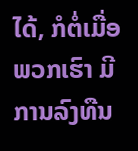ໄດ້, ກໍຕໍ່ເມື່ອພວກເຮົາ ມີການລົງທືນ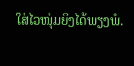ໃສ່ໄວໜຸ່ມຍິງໄດ້ພຽງພໍ.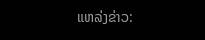ແຫລ່ງຂ່າວ: